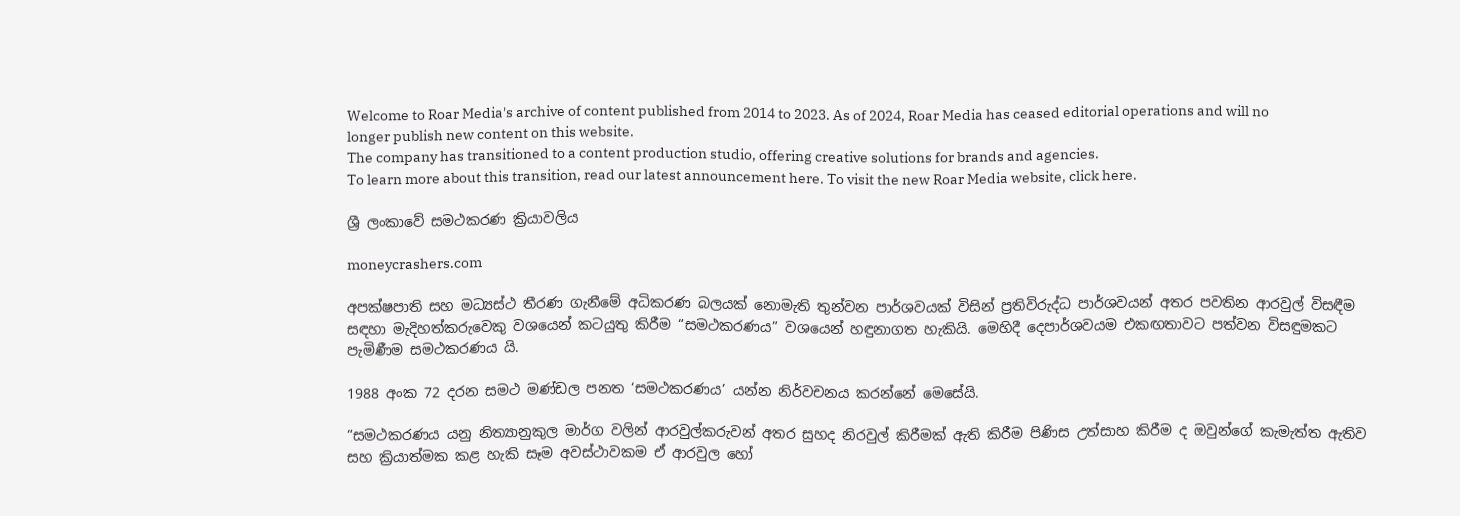Welcome to Roar Media's archive of content published from 2014 to 2023. As of 2024, Roar Media has ceased editorial operations and will no longer publish new content on this website.
The company has transitioned to a content production studio, offering creative solutions for brands and agencies.
To learn more about this transition, read our latest announcement here. To visit the new Roar Media website, click here.

ශ්‍රී ලංකාවේ සමථකරණ ක්‍රියාවලිය

moneycrashers.com

අපක්ෂපාති සහ මධ්‍යස්ථ තීරණ ගැනීමේ අධිකරණ බලයක් නොමැති තුන්වන පාර්ශවයක් විසින් ප්‍රතිවිරුද්ධ පාර්ශවයන් අතර පවතින ආරවුල් විසඳීම සඳහා මැදිහත්කරුවෙකු වශයෙන් කටයුතු කිරීම “සමථකරණය” වශයෙන් හඳුනා‍ගත හැකියි. මෙහිදී දෙපාර්ශවයම එකඟතාවට පත්වන විසඳුමකට පැමිණීම සමථකරණය යි.

1988 අංක 72 දරන සමථ මණ්ඩල පනත ‘සමථකරණය’ යන්න නිර්වචනය කරන්නේ මෙසේයි.

“සමථකරණය යනු නිත්‍යානුකුල මාර්ග වලින් ආරවුල්කරුවන් අතර සුහද නිරවුල් කිරීමක් ඇති කිරීම පිණිස උත්සාහ කිරීම ද ඔවුන්ගේ කැමැත්ත ඇතිව සහ ක්‍රියාත්මක කළ හැකි සෑම අවස්ථාවකම ඒ ආරවුල හෝ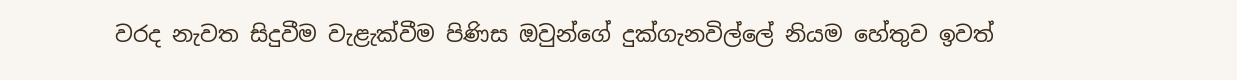වරද නැවත සිදුවීම වැළැක්වීම පිණිස ඔවුන්ගේ දුක්ගැනවිල්ලේ නියම හේතුව ඉවත්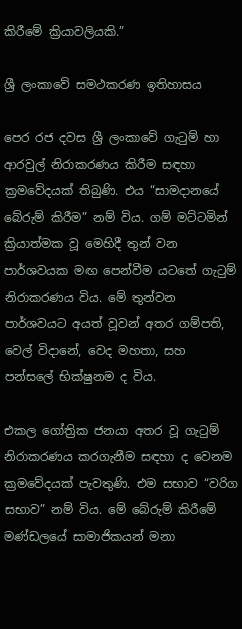කිරීමේ ක්‍රියාවලියකි.”

ශ්‍රී ලංකාවේ සමථකරණ ඉතිහාසය

පෙර රජ දවස ශ්‍රී ලංකාවේ ගැටුම් හා ආරවුල් නිරාකරණය කිරීම සඳහා ක්‍රමවේදයක් තිබුණි. එය “සාමදානයේ බේරුම් කිරීම” නම් විය. ගම් මට්ටමින් ක්‍රියාත්මක වූ මෙහිදී තුන් වන පාර්ශවයක මඟ පෙන්වීම යටතේ ගැටුම් නිරාකරණය විය. මේ තුන්වන පාර්ශවයට අයත් වූවන් අතර ගම්පති, වෙල් විදානේ, වෙද මහතා, සහ පන්සලේ භික්ෂුනම ද විය.

එකල ගෝත්‍රික ජනයා අතර වූ ගැටුම් නිරාකරණය කරගැනීම සඳහා ද වෙනම ක්‍රමවේදයක් පැවතුණි. එම සභාව “වරිග සභාව” නම් විය. මේ බේරුම් කිරීමේ මණ්ඩලයේ සාමාජිකයන් මනා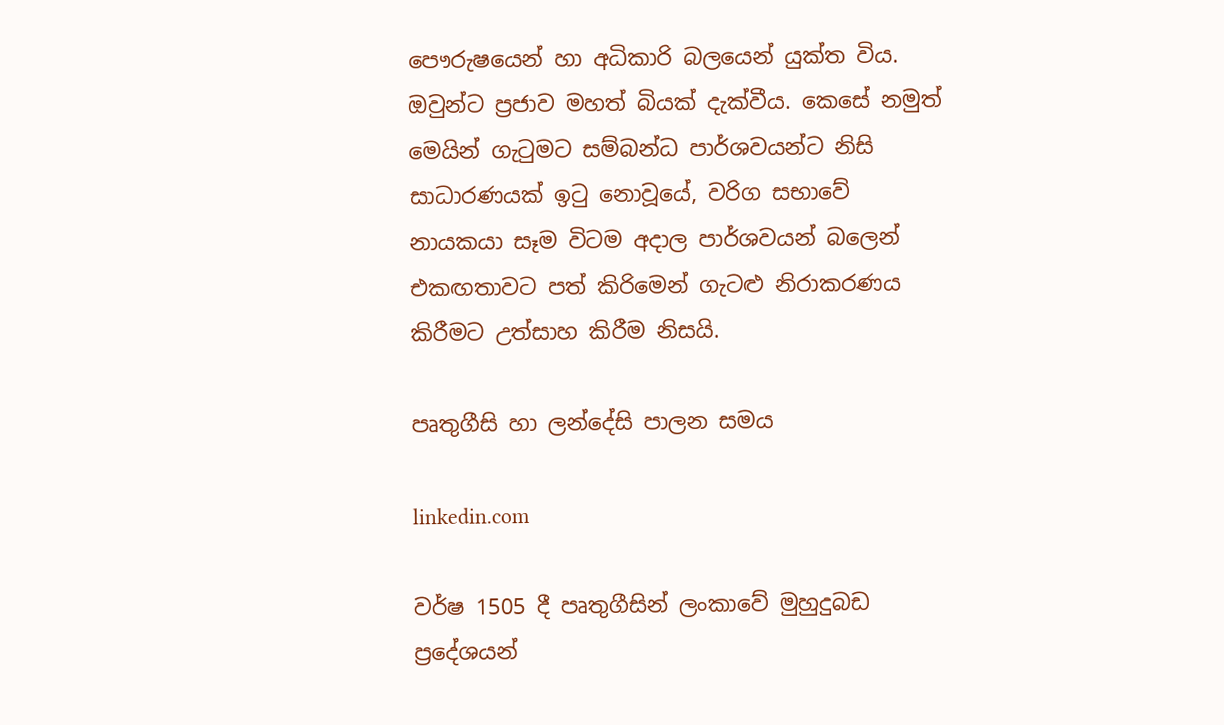පෞරුෂයෙන් හා අධිකාරි බලයෙන් යුක්ත විය. ඔවුන්ට ප්‍රජාව මහත් බියක් දැක්වීය. කෙසේ නමුත් මෙයින් ගැටුමට සම්බන්ධ පාර්ශවයන්ට නිසි සාධාරණයක් ඉටු නොවූයේ, වරිග සභාවේ නායකයා සෑම විටම අදාල පාර්ශවයන් බලෙන් එකඟතාවට පත් කිරිමෙන් ගැටළු නිරාකරණය කිරීමට උත්සාහ කිරීම නිසයි.

පෘතුගීසි හා ලන්දේසි පාලන සමය

linkedin.com

වර්ෂ 1505 දී පෘතුගීසින් ලංකාවේ මුහුදුබඩ ප්‍රදේශයන්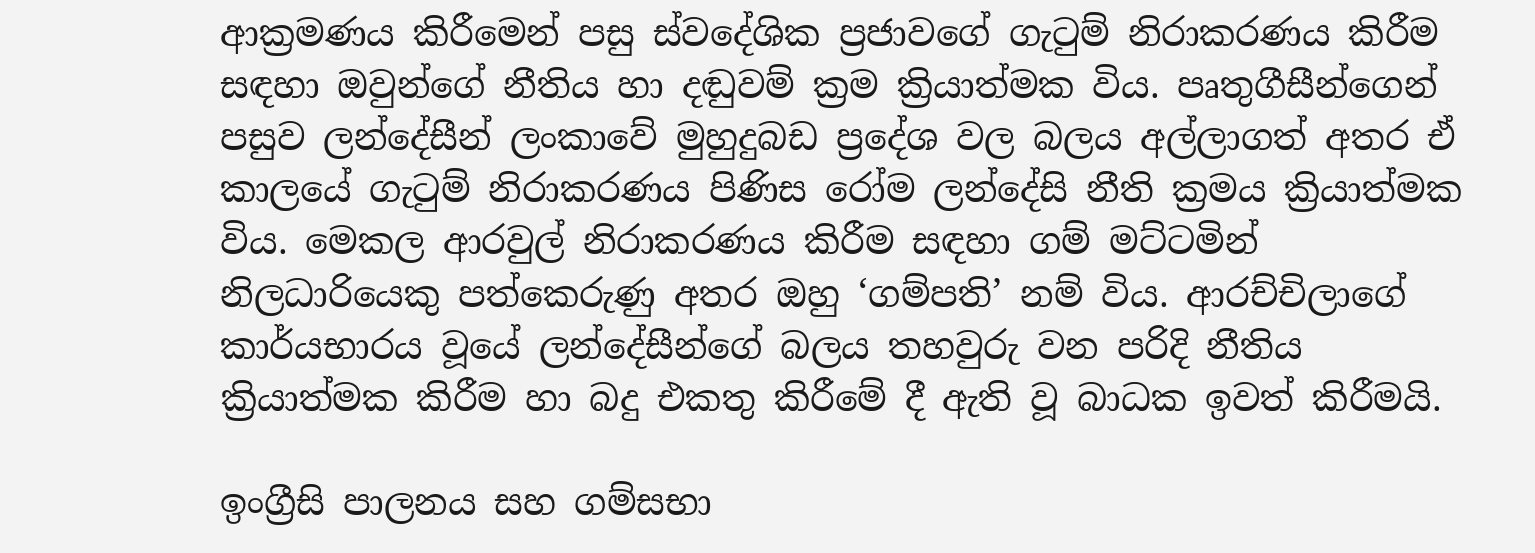ආක්‍රමණය කිරීමෙන් පසු ස්වදේශික ප්‍රජාවගේ ගැටුම් නිරාකරණය කිරීම සඳහා ඔවුන්ගේ නීතිය හා දඬුවම් ක්‍රම ක්‍රියාත්මක විය. පෘතුගීසීන්ගෙන් පසුව ලන්දේසීන් ලංකාවේ මුහුදුබඩ ප්‍රදේශ වල බලය අල්ලාගත් අතර ඒ කාලයේ ගැටුම් නිරාකරණය පිණිස රෝම ලන්දේසි නීති ක්‍රමය ක්‍රියාත්මක විය. මෙකල ආරවුල් නිරාකරණය කිරීම සඳහා ගම් මට්ටමින් නිලධාරියෙකු පත්කෙරුණු අතර ඔහු ‘ගම්පති’ නම් විය. ආරච්චිලාගේ කාර්යභාරය වූයේ ලන්දේසීන්ගේ බලය තහවුරු වන පරිදි නීතිය ක්‍රියාත්මක කිරීම හා බදු එකතු කිරීමේ දී ඇති වූ බාධක ඉවත් කිරීමයි.

ඉංග්‍රීසි පාලනය සහ ගම්සභා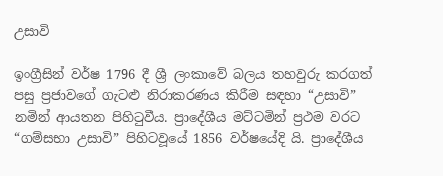උසාවි

ඉංග්‍රීසින් වර්ෂ 1796 දී ශ්‍රී ලංකාවේ බලය තහවුරු කරගත් පසු ප්‍රජාවගේ ගැටළු නිරාකරණය කිරීම සඳහා “උසාවි” නමින් ආයතන පිහිටුවීය. ප්‍රාදේශීය මට්ටමින් ප්‍රථම වරට “ගම්සභා උසාවි” පිහිටවූයේ 1856 වර්ෂයේදි යි. ප්‍රාදේශීය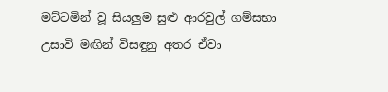මට්ටමින් වූ සියලුම සුළු ආරවුල් ගම්සභා උසාවි මඟින් විසඳුනු අතර ඒවා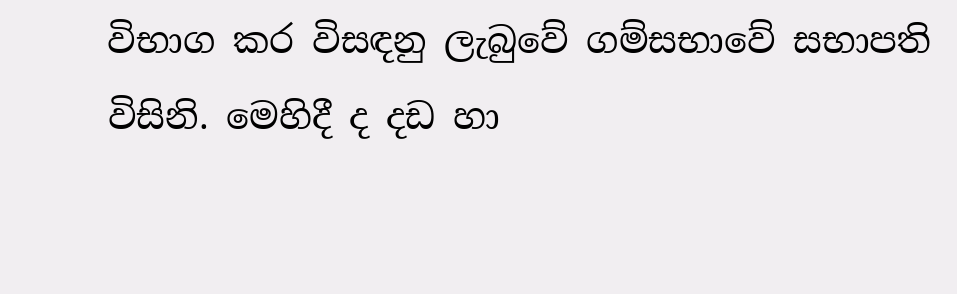විභාග කර විසඳනු ලැබුවේ ගම්සභාවේ සභාපති විසිනි. මෙහිදී ද දඩ හා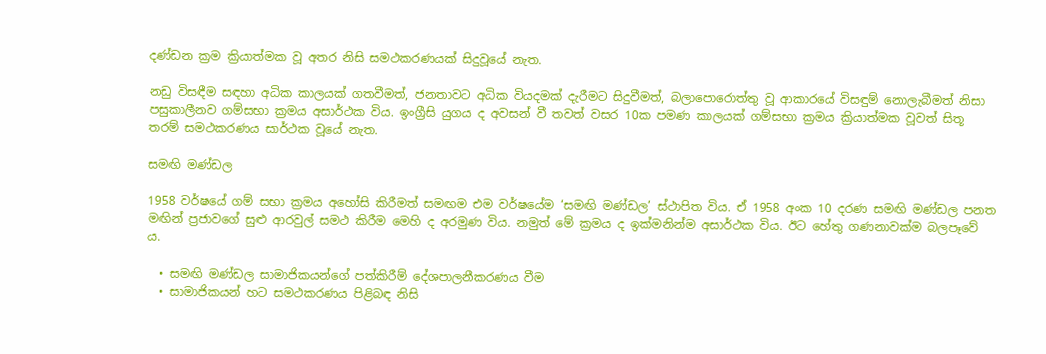දණ්ඩන ක්‍රම ක්‍රියාත්මක වූ අතර නිසි සමථකරණයක් සිදුවූයේ නැත.

නඩු විසඳීම සඳහා අධික කාලයක් ගතවීමත්, ජනතාවට අධික වියදමක් දැරීමට සිදුවීමත්, බලාපොරොත්තු වූ ආකාරයේ විසඳුම් නොලැබීමත් නිසා පසුකාලීනව ගම්සභා ක්‍රමය අසාර්ථක විය. ඉංග්‍රීසි යුගය ද අවසන් වී තවත් වසර 10ක පමණ කාලයක් ගම්සභා ක්‍රමය ක්‍රියාත්මක වූවත් සිතූ තරම් සමථකරණය සාර්ථක වූයේ නැත.

සමඟි මණ්ඩල

1958 වර්ෂයේ ගම් සභා ක්‍රමය අහෝසි කිරීමත් සමඟම එම වර්ෂයේම ‘සමඟි මණ්ඩල’ ස්ථාපිත විය. ඒ 1958 අංක 10 දරණ සමඟි මණ්ඩල පනත මඟින් ප්‍රජාවගේ සුළු ආරවුල් සමථ කිරීම මෙහි ද අරමුණ විය. නමුත් මේ ක්‍රමය ද ඉක්මනින්ම අසාර්ථක විය. ඊට හේතු ගණනාවක්ම බලපෑවේ ය.

  • සමඟි මණ්ඩල සාමාජිකයන්ගේ පත්කිරීම් දේශපාලනීකරණය වීම
  • සාමාජිකයන් හට සමථකරණය පිළිබඳ නිසි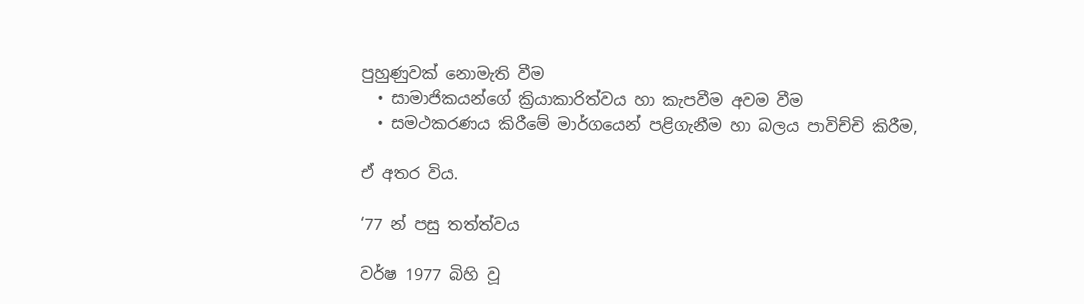පුහුණුවක් නොමැති වීම
  • සාමාජිකයන්ගේ ක්‍රියාකාරිත්වය හා කැපවීම අවම වීම
  • සමථකරණය කිරීමේ මාර්ගයෙන් පළිගැනීම හා බලය පාවිච්චි කිරීම,

ඒ අතර විය.

‘77 න් පසු තත්ත්වය

වර්ෂ 1977 බිහි වූ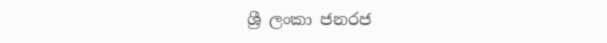ශ්‍රී ලංකා ජනරජ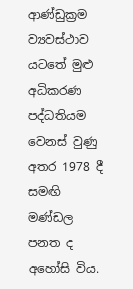ආණ්ඩුක්‍රම ව්‍යවස්ථාව යටතේ මුළු අධිකරණ පද්ධතියම වෙනස් වුණු අතර 1978 දී සමඟි මණ්ඩල පනත ද අහෝසි විය.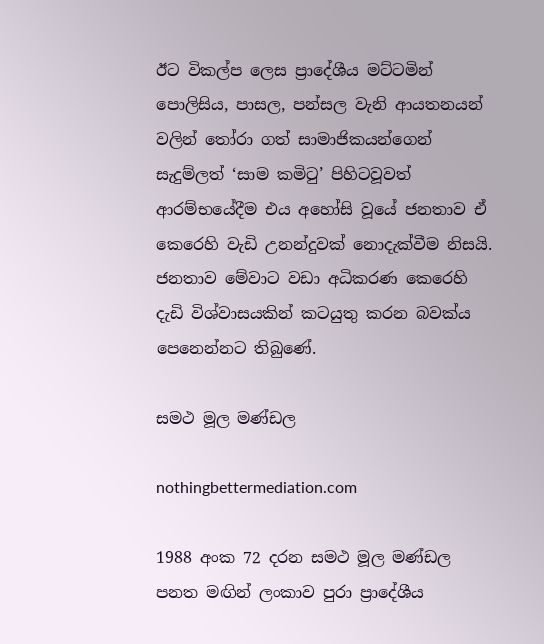ඊට විකල්ප ලෙස ප්‍රාදේශීය මට්ටමින් පොලිසිය, පාසල, පන්සල වැනි ආයතනයන් වලින් තෝරා ගත් සාමාජිකයන්ගෙන් සැදුම්ලත් ‘සාම කමිටු’ පිහිටවූවත් ආරම්භයේදීම එය අහෝසි වූයේ ජනතාව ඒ කෙරෙහි වැඩි උනන්දුවක් නොදැක්වීම නිසයි. ජනතාව මේවාට වඩා අධිකරණ කෙරෙහි දැඩි විශ්වාසයකින් කටයුතු කරන බවක්ය පෙනෙන්නට තිබුණේ.

සමථ මූල මණ්ඩල

nothingbettermediation.com

1988 අංක 72 දරන සමථ මූල මණ්ඩල පනත මඟින් ලංකාව පුරා ප්‍රාදේශීය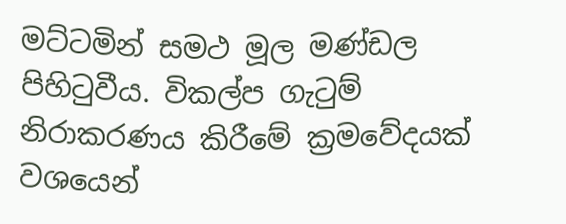මට්ටමින් සමථ මූල මණ්ඩල පිහිටුවීය. විකල්ප ගැටුම් නිරාකරණය කිරීමේ ක්‍රමවේදයක් වශයෙන්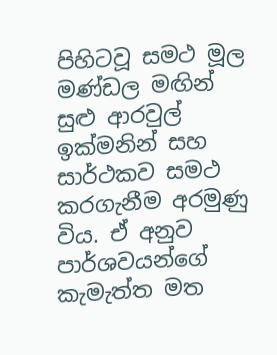පිහිටවූ සමථ මූල මණ්ඩල මඟින් සුළු ආරවුල් ඉක්මනින් සහ සාර්ථකව සමථ කරගැනීම අරමුණු විය. ඒ අනුව පාර්ශවයන්ගේ කැමැත්ත මත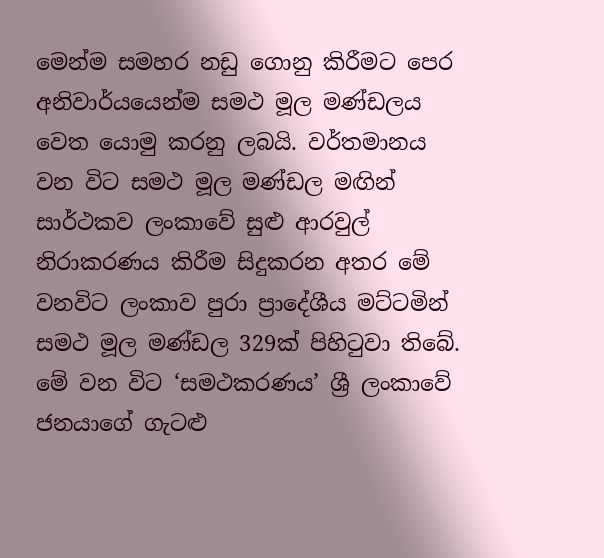මෙන්ම සමහර නඩු ගොනු කිරීමට පෙර අනිවාර්යයෙන්ම සමථ මූල මණ්ඩලය වෙත යොමු කරනු ලබයි. වර්තමානය වන විට සමථ මූල මණ්ඩල මඟින් සාර්ථකව ලංකාවේ සුළු ආරවුල් නිරාකරණය කිරීම සිදුකරන අතර මේ වනවිට ලංකාව පුරා ප්‍රාදේශීය මට්ටමින් සමථ මූල මණ්ඩල 329ක් පිහිටුවා තිබේ. මේ වන විට ‘සමථකරණය’ ශ්‍රී ලංකාවේ ජනයාගේ ගැටළු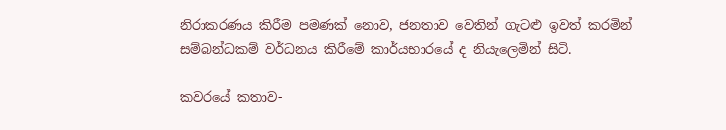නිරාකරණය කිරීම පමණක් නොව, ජනතාව වෙතින් ගැටළු ඉවත් කරමින් සම්බන්ධකම් වර්ධනය කිරීමේ කාර්යභාරයේ ද නියැලෙමින් සිටි.

කවරයේ කතාව-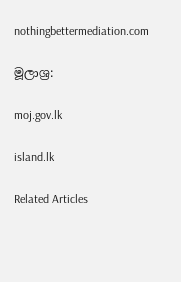nothingbettermediation.com

මූලාශ්‍ර:

moj.gov.lk

island.lk

Related Articles